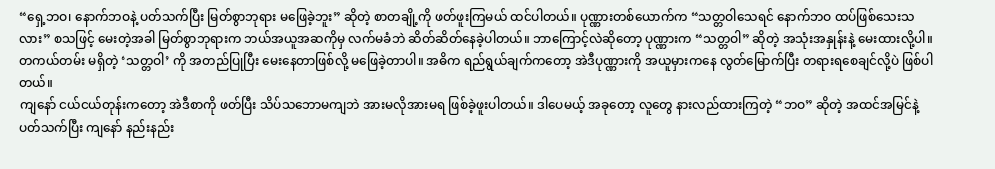“ရှေ့ဘဝ၊ နောက်ဘဝနဲ့ ပတ်သက်ပြီး မြတ်စွာဘုရား မဖြေခဲ့ဘူး” ဆိုတဲ့ စာတချို့ကို ဖတ်ဖူးကြမယ် ထင်ပါတယ်။ ပုဏ္ဏားတစ်ယောက်က “သတ္တဝါသေရင် နောက်ဘဝ ထပ်ဖြစ်သေးသလား” စသဖြင့် မေးတဲ့အခါ မြတ်စွာဘုရားက ဘယ်အယူအဆကိုမှ လက်မခံဘဲ ဆိတ်ဆိတ်နေခဲ့ပါတယ်။ ဘာကြောင့်လဲဆိုတော့ ပုဏ္ဏားက “သတ္တဝါ” ဆိုတဲ့ အသုံးအနှုန်းနဲ့ မေးထားလို့ပါ။ တကယ်တမ်း မရှိတဲ့ ‘သတ္တဝါ’ ကို အတည်ပြုပြီး မေးနေတာဖြစ်လို့ မဖြေခဲ့တာပါ။ အဓိက ရည်ရွယ်ချက်ကတော့ အဲဒီပုဏ္ဏားကို အယူမှားကနေ လွတ်မြောက်ပြီး တရားရစေချင်လို့ပဲ ဖြစ်ပါတယ်။
ကျနော် ငယ်ငယ်တုန်းကတော့ အဲဒီစာကို ဖတ်ပြီး သိပ်သဘောမကျဘဲ အားမလိုအားမရ ဖြစ်ခဲ့ဖူးပါတယ်။ ဒါပေမယ့် အခုတော့ လူတွေ နားလည်ထားကြတဲ့ “ဘဝ” ဆိုတဲ့ အထင်အမြင်နဲ့ ပတ်သက်ပြီး ကျနော် နည်းနည်း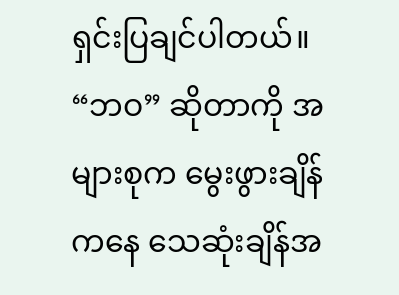ရှင်းပြချင်ပါတယ်။
“ဘဝ” ဆိုတာကို အများစုက မွေးဖွားချိန်ကနေ သေဆုံးချိန်အ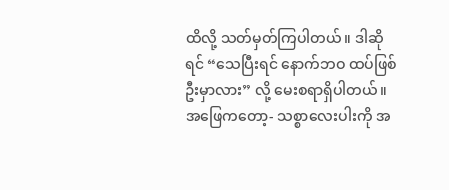ထိလို့ သတ်မှတ်ကြပါတယ်။ ဒါဆိုရင် “သေပြီးရင် နောက်ဘဝ ထပ်ဖြစ်ဦးမှာလား” လို့ မေးစရာရှိပါတယ်။ အဖြေကတော့- သစ္စာလေးပါးကို အ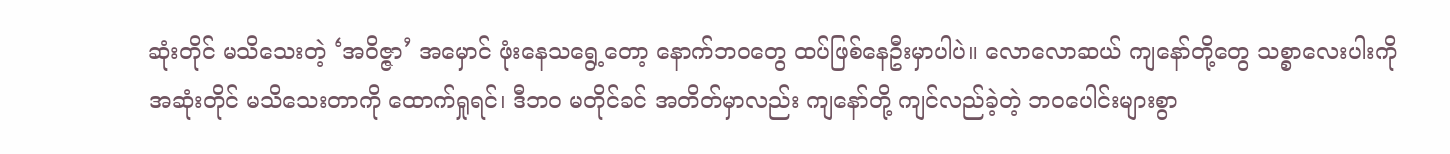ဆုံးတိုင် မသိသေးတဲ့ ‘အဝိဇ္ဇာ’ အမှောင် ဖုံးနေသရွေ့တော့ နောက်ဘဝတွေ ထပ်ဖြစ်နေဦးမှာပါပဲ။ လောလောဆယ် ကျနော်တို့တွေ သစ္စာလေးပါးကို အဆုံးတိုင် မသိသေးတာကို ထောက်ရှုရင်၊ ဒီဘဝ မတိုင်ခင် အတိတ်မှာလည်း ကျနော်တို့ ကျင်လည်ခဲ့တဲ့ ဘဝပေါင်းများစွာ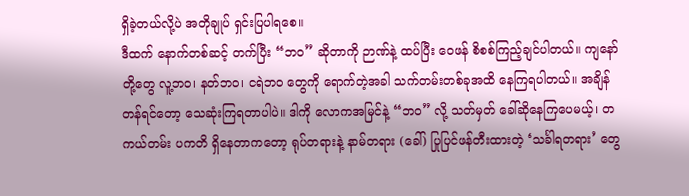ရှိခဲ့တယ်လို့ပဲ အတိုချုပ် ရှင်းပြပါရစေ။
ဒီထက် နောက်တစ်ဆင့် တက်ပြီး “ဘဝ” ဆိုတာကို ဉာဏ်နဲ့ ထပ်ပြီး ဝေဖန် စိစစ်ကြည့်ချင်ပါတယ်။ ကျနော်တို့တွေ လူ့ဘဝ၊ နတ်ဘဝ၊ ငရဲဘဝ တွေကို ရောက်တဲ့အခါ သက်တမ်းတစ်ခုအထိ နေကြရပါတယ်။ အချိန်တန်ရင်တော့ သေဆုံးကြရတာပါပဲ။ ဒါကို လောကအမြင်နဲ့ “ဘဝ” လို့ သတ်မှတ် ခေါ်ဆိုနေကြပေမယ့်၊ တကယ်တမ်း ပကတိ ရှိနေတာကတော့ ရုပ်တရားနဲ့ နာမ်တရား (ခေါ်) ပြုပြင်ဖန်တီးထားတဲ့ ‘သင်္ခါရတရား’ တွေ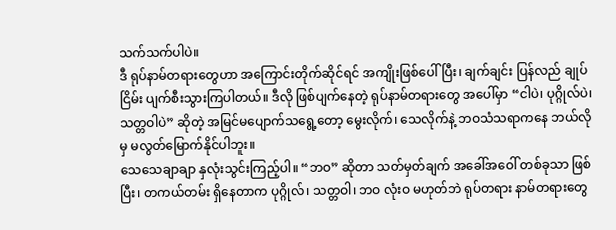သက်သက်ပါပဲ။
ဒီ ရုပ်နာမ်တရားတွေဟာ အကြောင်းတိုက်ဆိုင်ရင် အကျိုးဖြစ်ပေါ်ပြီး၊ ချက်ချင်း ပြန်လည် ချုပ်ငြိမ်း ပျက်စီးသွားကြပါတယ်။ ဒီလို ဖြစ်ပျက်နေတဲ့ ရုပ်နာမ်တရားတွေ အပေါ်မှာ “ငါပဲ၊ ပုဂ္ဂိုလ်ပဲ၊ သတ္တဝါပဲ” ဆိုတဲ့ အမြင်မပျောက်သရွေ့တော့ မွေးလိုက်၊ သေလိုက်နဲ့ ဘဝသံသရာကနေ ဘယ်လိုမှ မလွတ်မြောက်နိုင်ပါဘူး။
သေသေချာချာ နှလုံးသွင်းကြည့်ပါ။ “ဘဝ” ဆိုတာ သတ်မှတ်ချက် အခေါ်အဝေါ် တစ်ခုသာ ဖြစ်ပြီး၊ တကယ်တမ်း ရှိနေတာက ပုဂ္ဂိုလ်၊ သတ္တဝါ၊ ဘဝ လုံးဝ မဟုတ်ဘဲ ရုပ်တရား နာမ်တရားတွေ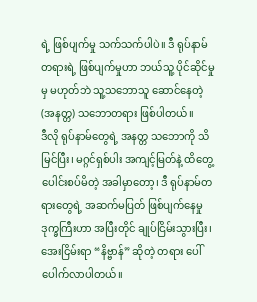ရဲ့ ဖြစ်ပျက်မှု သက်သက်ပါပဲ။ ဒီ ရုပ်နာမ်တရားရဲ့ ဖြစ်ပျက်မှုဟာ ဘယ်သူ့ ပိုင်ဆိုင်မှုမှ မဟုတ်ဘဲ သူ့သဘောသူ ဆောင်နေတဲ့ (အနတ္တ) သဘောတရား ဖြစ်ပါတယ်။
ဒီလို ရုပ်နာမ်တွေရဲ့ အနတ္တ သဘောကို သိမြင်ပြီး၊ မဂ္ဂင်ရှစ်ပါး အကျင့်မြတ်နဲ့ ထိတွေ့ ပေါင်းစပ်မိတဲ့ အခါမှာတော့၊ ဒီ ရုပ်နာမ်တရားတွေရဲ့ အဆက်မပြတ် ဖြစ်ပျက်နေမှု ဒုက္ခကြီးဟာ အပြီးတိုင် ချုပ်ငြိမ်းသွားပြီး၊ အေးငြိမ်းရာ “နိဗ္ဗာန်” ဆိုတဲ့ တရား ပေါ်ပေါက်လာပါတယ်။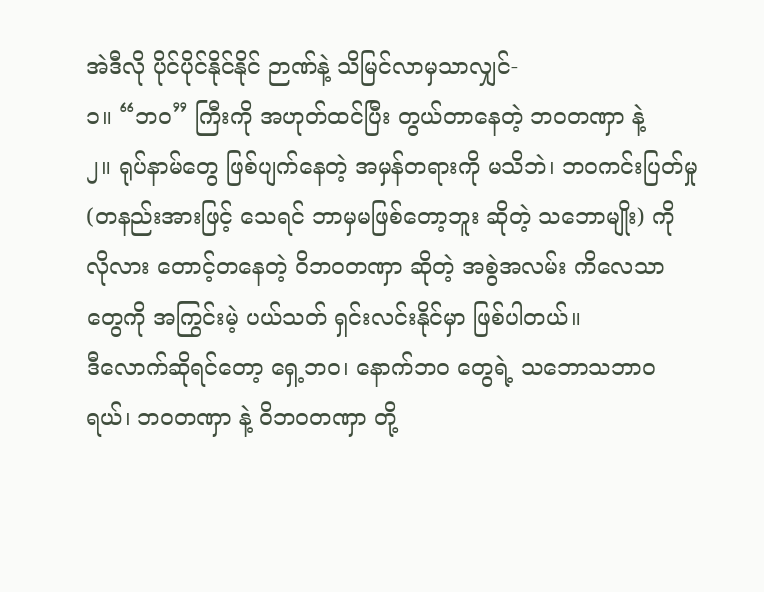အဲဒီလို ပိုင်ပိုင်နိုင်နိုင် ဉာဏ်နဲ့ သိမြင်လာမှသာလျှင်-
၁။ “ဘဝ” ကြီးကို အဟုတ်ထင်ပြီး တွယ်တာနေတဲ့ ဘဝတဏှာ နဲ့
၂။ ရုပ်နာမ်တွေ ဖြစ်ပျက်နေတဲ့ အမှန်တရားကို မသိဘဲ၊ ဘဝကင်းပြတ်မှု (တနည်းအားဖြင့် သေရင် ဘာမှမဖြစ်တော့ဘူး ဆိုတဲ့ သဘောမျိုး) ကို လိုလား တောင့်တနေတဲ့ ဝိဘဝတဏှာ ဆိုတဲ့ အစွဲအလမ်း ကိလေသာတွေကို အကြွင်းမဲ့ ပယ်သတ် ရှင်းလင်းနိုင်မှာ ဖြစ်ပါတယ်။
ဒီလောက်ဆိုရင်တော့ ရှေ့ဘဝ၊ နောက်ဘဝ တွေရဲ့ သဘောသဘာဝရယ်၊ ဘဝတဏှာ နဲ့ ဝိဘဝတဏှာ တို့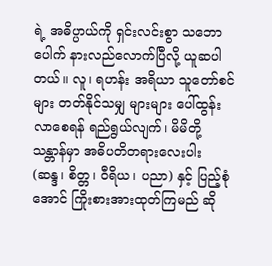ရဲ့ အဓိပ္ပာယ်ကို ရှင်းလင်းစွာ သဘောပေါက် နားလည်လောက်ပြီလို့ ယူဆပါတယ်။ လူ၊ ရဟန်း အရိယာ သူတော်စင်များ တတ်နိုင်သမျှ များများ ပေါ်ထွန်းလာစေရန် ရည်ရွယ်လျက်၊ မိမိတို့ သန္တာန်မှာ အဓိပတိတရားလေးပါး (ဆန္ဒ၊ စိတ္တ၊ ဝီရိယ၊ ပညာ) နှင့် ပြည့်စုံအောင် ကြိုးစားအားထုတ်ကြမည် ဆို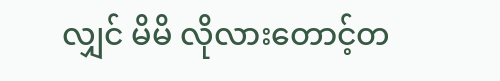လျှင် မိမိ လိုလားတောင့်တ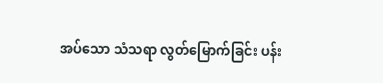အပ်သော သံသရာ လွတ်မြောက်ခြင်း ပန်း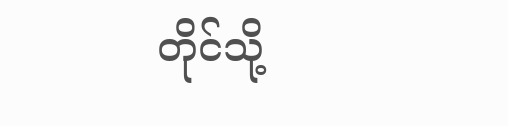တိုင်သို့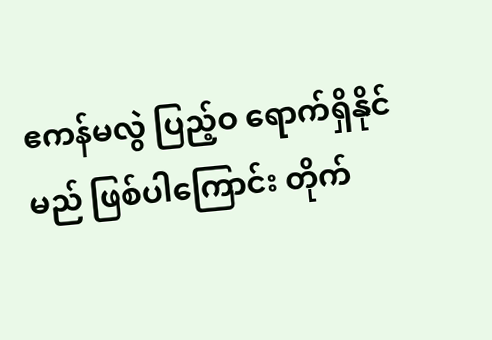ဧကန်မလွဲ ပြည့်ဝ ရောက်ရှိနိုင်မည် ဖြစ်ပါကြောင်း တိုက်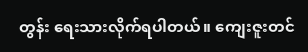တွန်း ရေးသားလိုက်ရပါတယ်။ ကျေးဇူးတင်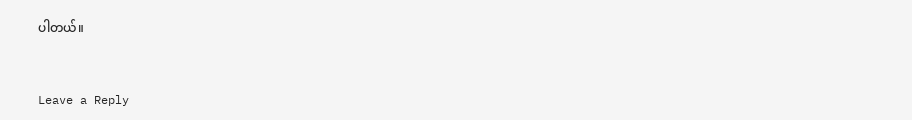ပါတယ်။


Leave a Reply